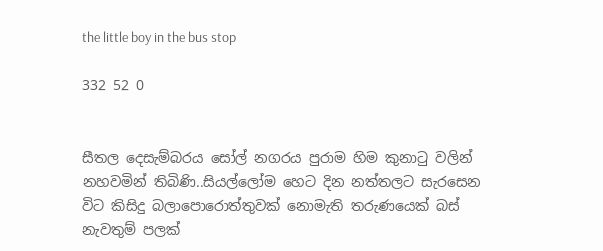the little boy in the bus stop

332 52 0


සීතල දෙසැම්බරය සෝල් නගරය පුරාම හිම කුනාටු වලින් නහවමින් තිබිණි..සියල්ලෝම හෙට දින නත්තලට සැරසෙන විට කිසිදු බලාපොරොත්තුවක් නොමැති තරුණයෙක් බස් නැවතුම් පලක්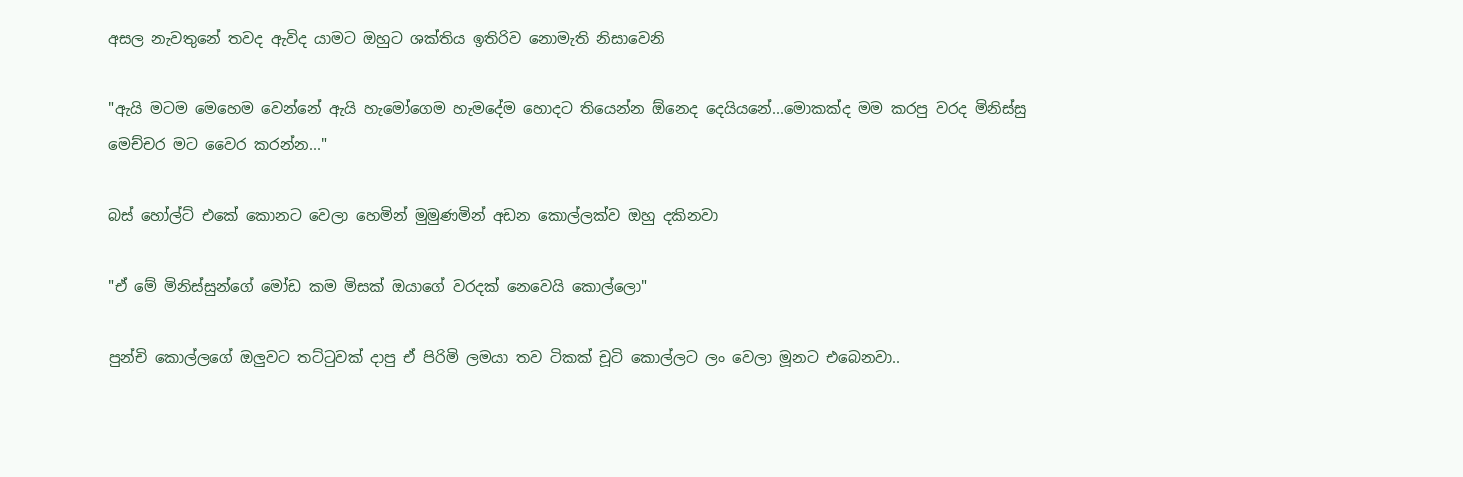අසල නැවතුනේ තවද ඇවිද යාමට ඔහුට ශක්තිය ඉතිරිව නොමැති නිසාවෙනි

"ඇයි මටම මෙහෙම වෙන්නේ ඇයි හැමෝගෙම හැමදේම හොදට තියෙන්න ඕනෙද දෙයියනේ...මොකක්ද මම කරපු වරද මිනිස්සු මෙච්චර මට වෛර කරන්න..."

බස් හෝල්ට් එකේ කොනට වෙලා හෙමින් මුමුණමින් අඩන කොල්ලක්ව ඔහු දකිනවා

"ඒ මේ මිනිස්සුන්ගේ මෝඩ කම මිසක් ඔයාගේ වරදක් නෙවෙයි කොල්ලො"

පුන්චි කොල්ලගේ ඔලුවට තට්ටුවක් දාපු ඒ පිරිමි ලමයා තව ටිකක් චූටි කොල්ලට ලං වෙලා මූනට එබෙනවා..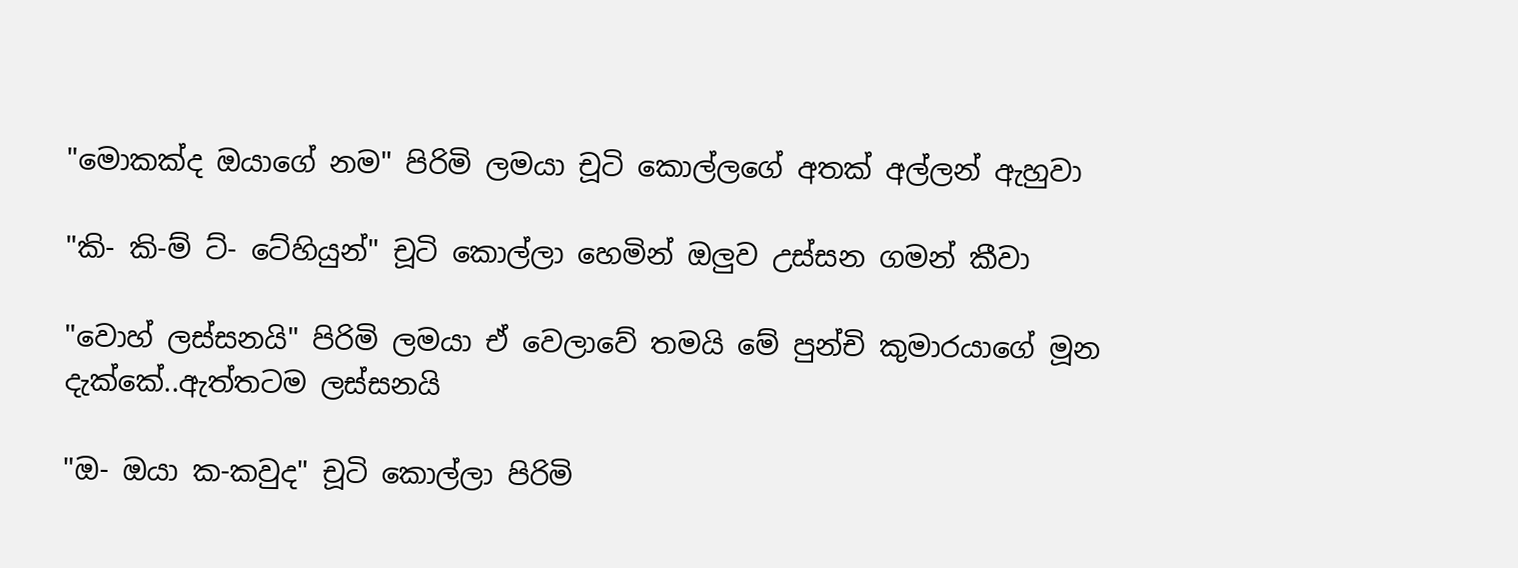"මොකක්ද ඔයාගේ නම" පිරිමි ලමයා චූටි කොල්ලගේ අතක් අල්ලන් ඇහුවා

"කි- කි-ම් ට්- ටේහියුන්" චූටි කොල්ලා හෙමින් ඔලුව උස්සන ගමන් කීවා

"වොහ් ලස්සනයි" පිරිමි ලමයා ඒ වෙලාවේ තමයි මේ පුන්චි කුමාරයාගේ මූන දැක්කේ..ඇත්තටම ලස්සනයි

"ඔ- ඔයා ක-කවුද" චූටි කොල්ලා පිරිමි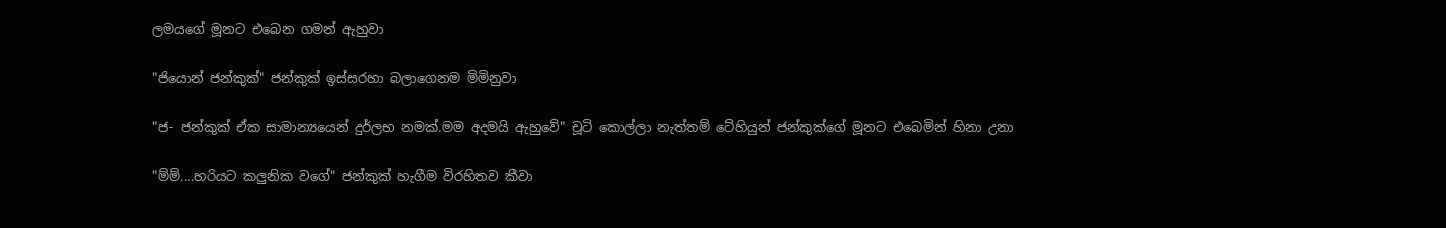ලමයගේ මූනට එබෙන ගමන් ඇහුවා

"ජියොන් ජන්කුක්" ජන්කුක් ඉස්සරහා බලාගෙනම මිමිනුවා

"ජ- ජන්කුක් ඒක සාමාන්‍යයෙන් දුර්ලභ නමක්.මම අදමයි ඇහුවේ" චූටි කොල්ලා නැත්තම් ටේහියුන් ජන්කුක්ගේ මූනට එබෙමින් හිනා උනා

"ම්ම්....හරියට කලුනික වගේ" ජන්කුක් හැගීම විරහිතව කීවා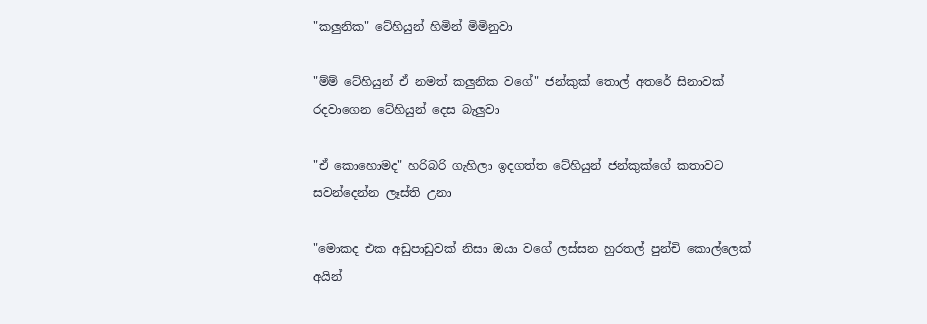"කලුනික" ටේහියුන් හිමින් මිමිනුවා

"ම්ම් ටේහියුන් ඒ නමත් කලුනික වගේ" ජන්කුක් තොල් අතරේ සිනාවක් රදවාගෙන ටේහියුන් දෙස බැලුවා

"ඒ කොහොමද" හරිබරි ගැහිලා ඉදගත්ත ටේහියුන් ජන්කුක්ගේ කතාවට සවන්දෙන්න ලෑස්ති උනා

"මොකද එක අඩුපාඩුවක් නිසා ඔයා වගේ ලස්සන හුරතල් පුන්චි කොල්ලෙක් අයින්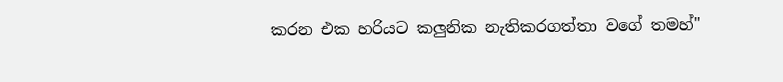කරන එක හරියට කලුනික නැතිකරගත්තා වගේ තමහ්"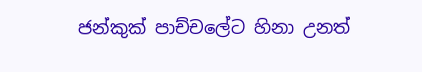ජන්කුක් පාච්චලේට හිනා උනත්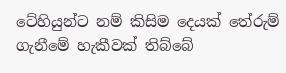ටේහියුන්ට නම් කිසිම දෙයක් තේරුම් ගැනීමේ හැකීවක් තිබ්බේ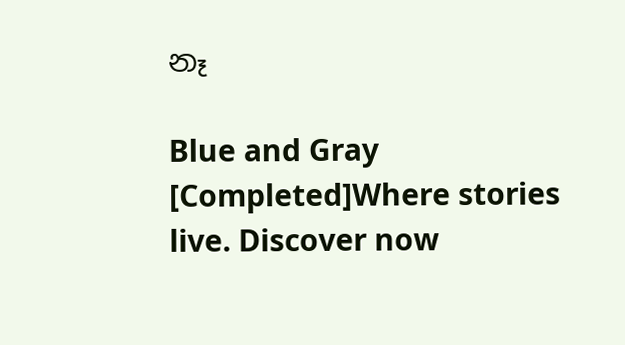නෑ

Blue and Gray [Completed]Where stories live. Discover now